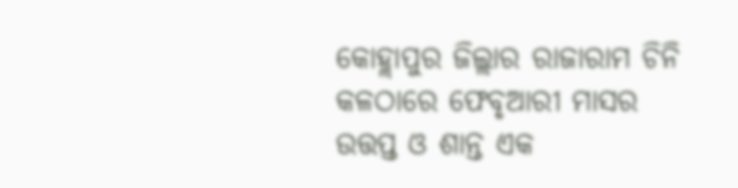କୋହ୍ଲାପୁର ଜିଲ୍ଲାର ରାଜାରାମ ଚିନି କଳଠାରେ ଫେବୃଆରୀ ମାସର ଉତ୍ତପ୍ତ ଓ ଶାନ୍ତ ଏକ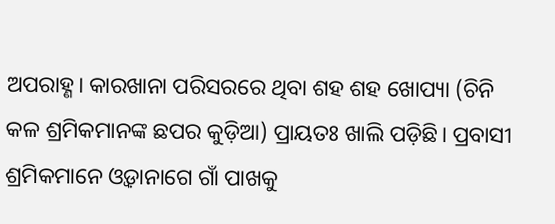ଅପରାହ୍ଣ। କାରଖାନା ପରିସରରେ ଥିବା ଶହ ଶହ ଖୋପ୍ୟା (ଚିନି କଳ ଶ୍ରମିକମାନଙ୍କ ଛପର କୁଡ଼ିଆ) ପ୍ରାୟତଃ ଖାଲି ପଡ଼ିଛି। ପ୍ରବାସୀ ଶ୍ରମିକମାନେ ଓ୍ୱଡ଼ାନାଗେ ଗାଁ ପାଖକୁ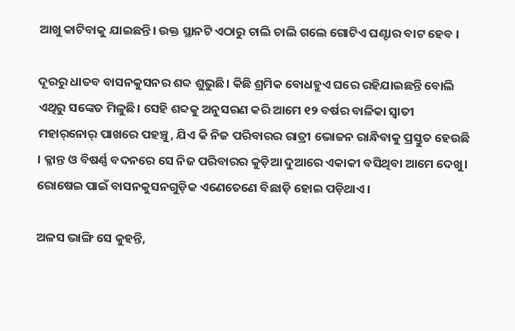ଆଖୁ କାଟିବାକୁ ଯାଇଛନ୍ତି। ଉକ୍ତ ସ୍ଥାନଟି ଏଠାରୁ ଚାଲି ଚାଲି ଗଲେ ଗୋଟିଏ ଘଣ୍ଟାର ବାଟ ହେବ ।

ଦୂରରୁ ଧାତବ ବାସନକୁସନର ଶବ୍ଦ ଶୁଭୁଛି। କିଛି ଶ୍ରମିକ ବୋଧହୁଏ ଘରେ ରହିଯାଇଛନ୍ତି ବୋଲି ଏଥିରୁ ସଙ୍କେତ ମିଳୁଛି। ସେହି ଶବ୍ଦକୁ ଅନୁସରଣ କରି ଆମେ ୧୨ ବର୍ଷର ବାଳିକା ସ୍ୱାତୀ ମହାର୍‌ନୋର୍‌ ପାଖରେ ପହଞ୍ଚୁ, ଯିଏ କି ନିଜ ପରିବାରର ରାତ୍ରୀ ଭୋଜନ ରାନ୍ଧିବାକୁ ପ୍ରସ୍ତୁତ ହେଉଛି । କ୍ଳାନ୍ତ ଓ ବିଷର୍ଣ୍ଣ ବଦନରେ ସେ ନିଜ ପରିବାରର କୁଡ଼ିଆ ଦୁଆରେ ଏକାକୀ ବସିଥିବା ଆମେ ଦେଖୁ। ରୋଷେଇ ପାଇଁ ବାସନକୁସନଗୁଡ଼ିକ ଏଣେତେଣେ ବିଛାଡ଼ି ହୋଇ ପଡ଼ିଥାଏ।

ଅଳସ ଭାଙ୍ଗି ସେ କୁହନ୍ତି,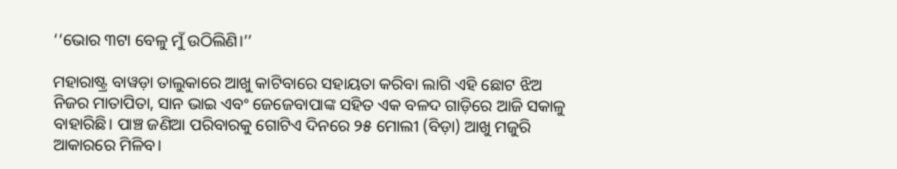‘‘ଭୋର ୩ଟା ବେଳୁ ମୁଁ ଉଠିଲିଣି।’’

ମହାରାଷ୍ଟ୍ର ବାୱଡ଼ା ତାଲୁକାରେ ଆଖୁ କାଟିବାରେ ସହାୟତା କରିବା ଲାଗି ଏହି ଛୋଟ ଝିଅ ନିଜର ମାତାପିତା, ସାନ ଭାଇ ଏବଂ ଜେଜେବାପାଙ୍କ ସହିତ ଏକ ବଳଦ ଗାଡ଼ିରେ ଆଜି ସକାଳୁ ବାହାରିଛି। ପାଞ୍ଚ ଜଣିଆ ପରିବାରକୁ ଗୋଟିଏ ଦିନରେ ୨୫ ମୋଲୀ (ବିଡ଼ା) ଆଖୁ ମଜୁରି ଆକାରରେ ମିଳିବ।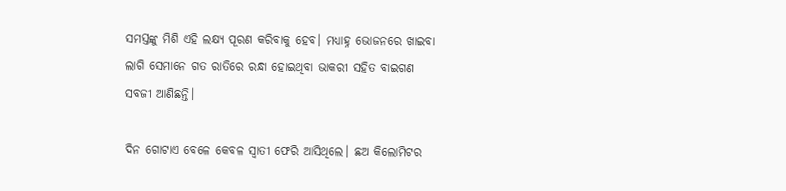ସମସ୍ତଙ୍କୁ ମିଶି ଏହି ଲକ୍ଷ୍ୟ ପୂରଣ କରିବାକୁ ହେବ। ମଧ୍ୟାହ୍ନ ଭୋଜନରେ ଖାଇବା ଲାଗି ସେମାନେ ଗତ ରାତିରେ ରନ୍ଧା ହୋଇଥିବା ଭାକରୀ ସହିତ ବାଇଗଣ ସବଜୀ ଆଣିଛନ୍ତି।

ଦିନ ଗୋଟାଏ ବେଳେ କେବଳ ସ୍ୱାତୀ ଫେରି ଆସିଥିଲେ। ଛଅ କିଲୋମିଟର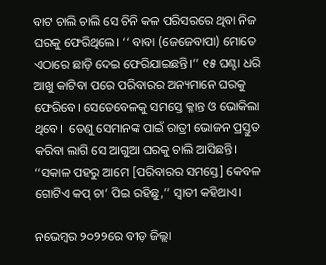ବାଟ ଚାଲି ଚାଲି ସେ ଚିନି କଳ ପରିସରରେ ଥିବା ନିଜ ଘରକୁ ଫେରିଥିଲେ। ‘‘ ବାବା (ଜେଜେବାପା) ମୋତେ ଏଠାରେ ଛାଡ଼ି ଦେଇ ଫେରିଯାଇଛନ୍ତି।’’ ୧୫ ଘଣ୍ଟା ଧରି ଆଖୁ କାଟିବା ପରେ ପରିବାରର ଅନ୍ୟମାନେ ଘରକୁ ଫେରିବେ। ସେତେବେଳକୁ ସମସ୍ତେ କ୍ଳାନ୍ତ ଓ ଭୋକିଲା ଥିବେ।  ତେଣୁ ସେମାନଙ୍କ ପାଇଁ ରାତ୍ରୀ ଭୋଜନ ପ୍ରସ୍ତୁତ କରିବା ଲାଗି ସେ ଆଗୁଆ ଘରକୁ ଚାଲି ଆସିଛନ୍ତି। ‘‘ସକାଳ ପହରୁ ଆମେ [ପରିବାରର ସମସ୍ତେ] କେବଳ ଗୋଟିଏ କପ୍‌ ଚା’ ପିଇ ରହିଛୁ,’’ ସ୍ୱାତୀ କହିଥାଏ।

ନଭେମ୍ବର ୨୦୨୨ରେ ବୀଡ଼ ଜିଲ୍ଲା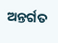ଅନ୍ତର୍ଗତ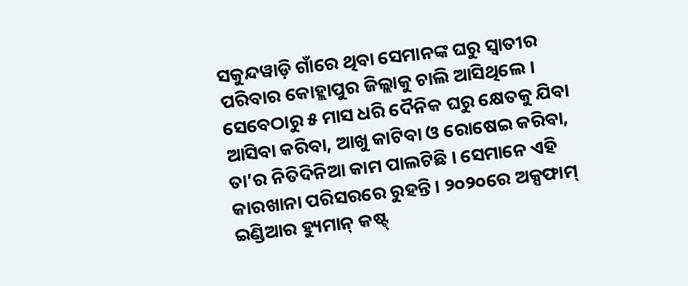ସକୁନ୍ଦୱାଡ଼ି ଗାଁରେ ଥିବା ସେମାନଙ୍କ ଘରୁ ସ୍ୱାତୀର ପରିବାର କୋହ୍ଲାପୁର ଜିଲ୍ଲାକୁ ଚାଲି ଆସିଥିଲେ। ସେବେଠାରୁ ୫ ମାସ ଧରି ଦୈନିକ ଘରୁ କ୍ଷେତକୁ ଯିବା ଆସିବା କରିବା, ଆଖୁ କାଟିବା ଓ ରୋଷେଇ କରିବା, ତା’ର ନିତିଦିନିଆ କାମ ପାଲଟିଛି। ସେମାନେ ଏହି କାରଖାନା ପରିସରରେ ରୁହନ୍ତି। ୨୦୨୦ରେ ଅକ୍ସଫାମ୍‌ ଇଣ୍ଡିଆର ହ୍ୟୁମାନ୍‌ କଷ୍ଟ୍‌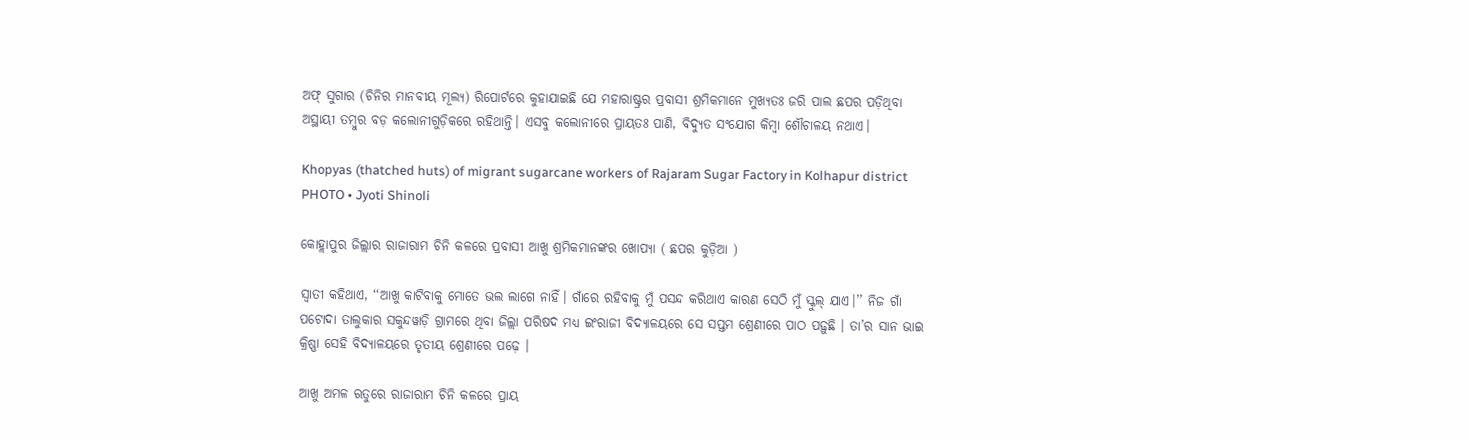ଅଫ୍‌ ସୁଗାର (ଚିନିର ମାନବୀୟ ମୂଲ୍ୟ) ରିପୋର୍ଟରେ କୁହାଯାଇଛି ଯେ ମହାରାଷ୍ଟ୍ରର ପ୍ରବାସୀ ଶ୍ରମିକମାନେ ମୁଖ୍ୟତଃ ଜରି ପାଲ ଛପର ପଡ଼ିଥିବା ଅସ୍ଥାୟୀ ତମ୍ବୁର ବଡ଼ କଲୋନୀଗୁଡ଼ିକରେ ରହିଥାନ୍ତି। ଏସବୁ କଲୋନୀରେ ପ୍ରାୟତଃ ପାଣି, ବିଦ୍ୟୁତ ସଂଯୋଗ କିମ୍ବା ଶୌଚାଳୟ ନଥାଏ।

Khopyas (thatched huts) of migrant sugarcane workers of Rajaram Sugar Factory in Kolhapur district
PHOTO • Jyoti Shinoli

କୋହ୍ଲାପୁର ଜିଲ୍ଲାର ରାଜାରାମ ଚିନି କଳରେ ପ୍ରବାସୀ ଆଖୁ ଶ୍ରମିକମାନଙ୍କର ଖୋପ୍ୟା ( ଛପର କୁଡ଼ିଆ )

ସ୍ୱାତୀ କହିଥାଏ, ‘‘ଆଖୁ କାଟିବାକୁ ମୋତେ ଭଲ ଲାଗେ ନାହିଁ। ଗାଁରେ ରହିବାକୁ ମୁଁ ପସନ୍ଦ କରିଥାଏ କାରଣ ସେଠି ମୁଁ ସ୍କୁଲ୍‌ ଯାଏ।’’ ନିଜ ଗାଁ ପଟୋଦା ତାଲୁକାର ସକୁନ୍ଦୱାଡ଼ି ଗ୍ରାମରେ ଥିବା ଜିଲ୍ଲା ପରିଷଦ ମଧ୍ୟ ଇଂରାଜୀ ବିଦ୍ୟାଳୟରେ ସେ ସପ୍ତମ ଶ୍ରେଣୀରେ ପାଠ ପଢ଼ୁଛି । ତା’ର ସାନ ଭାଇ କ୍ରିଷ୍ଣା ସେହି ବିଦ୍ୟାଳୟରେ ତୃତୀୟ ଶ୍ରେଣୀରେ ପଢ଼େ ।

ଆଖୁ ଅମଳ ଋତୁରେ ରାଜାରାମ ଚିନି କଳରେ ପ୍ରାୟ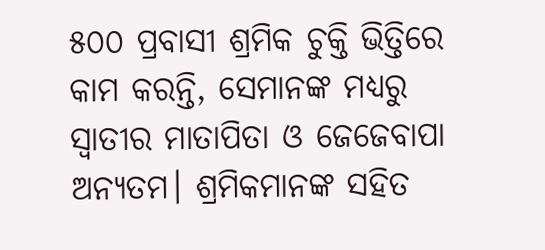୫୦୦ ପ୍ରବାସୀ ଶ୍ରମିକ ଚୁକ୍ତି ଭିତ୍ତିରେ କାମ କରନ୍ତି, ସେମାନଙ୍କ ମଧ୍ୟରୁ ସ୍ୱାତୀର ମାତାପିତା ଓ ଜେଜେବାପା ଅନ୍ୟତମ। ଶ୍ରମିକମାନଙ୍କ ସହିତ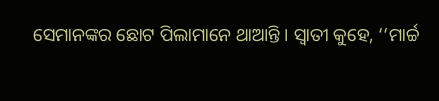ସେମାନଙ୍କର ଛୋଟ ପିଲାମାନେ ଥାଆନ୍ତି । ସ୍ୱାତୀ କୁହେ, ‘‘ମାର୍ଚ୍ଚ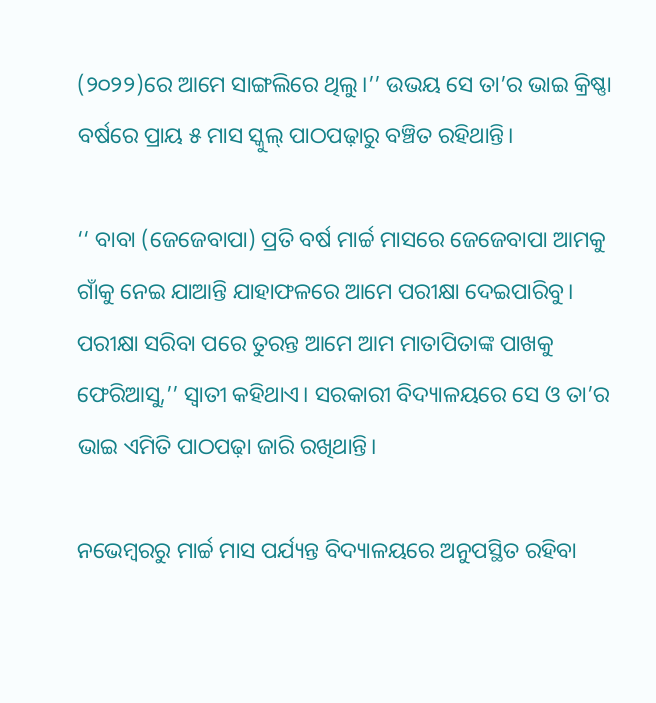(୨୦୨୨)ରେ ଆମେ ସାଙ୍ଗଲିରେ ଥିଲୁ।’’ ଉଭୟ ସେ ତା’ର ଭାଇ କ୍ରିଷ୍ଣା ବର୍ଷରେ ପ୍ରାୟ ୫ ମାସ ସ୍କୁଲ୍‌ ପାଠପଢ଼ାରୁ ବଞ୍ଚିତ ରହିଥାନ୍ତି।

‘‘ ବାବା (ଜେଜେବାପା) ପ୍ରତି ବର୍ଷ ମାର୍ଚ୍ଚ ମାସରେ ଜେଜେବାପା ଆମକୁ ଗାଁକୁ ନେଇ ଯାଆନ୍ତି ଯାହାଫଳରେ ଆମେ ପରୀକ୍ଷା ଦେଇପାରିବୁ। ପରୀକ୍ଷା ସରିବା ପରେ ତୁରନ୍ତ ଆମେ ଆମ ମାତାପିତାଙ୍କ ପାଖକୁ ଫେରିଆସୁ,’’ ସ୍ୱାତୀ କହିଥାଏ। ସରକାରୀ ବିଦ୍ୟାଳୟରେ ସେ ଓ ତା’ର ଭାଇ ଏମିତି ପାଠପଢ଼ା ଜାରି ରଖିଥାନ୍ତି।

ନଭେମ୍ବରରୁ ମାର୍ଚ୍ଚ ମାସ ପର୍ଯ୍ୟନ୍ତ ବିଦ୍ୟାଳୟରେ ଅନୁପସ୍ଥିତ ରହିବା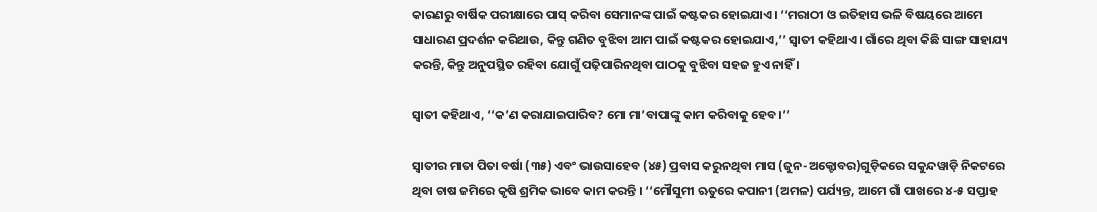କାରଣରୁ ବାର୍ଷିକ ପରୀକ୍ଷାରେ ପାସ୍‌ କରିବା ସେମାନଙ୍କ ପାଇଁ କଷ୍ଟକର ହୋଇଯାଏ। ‘‘ମରାଠୀ ଓ ଇତିହାସ ଭଳି ବିଷୟରେ ଆମେ ସାଧାରଣ ପ୍ରଦର୍ଶନ କରିଥାଉ, କିନ୍ତୁ ଗଣିତ ବୁଝିବା ଆମ ପାଇଁ କଷ୍ଟକର ହୋଇଯାଏ,’’ ସ୍ୱାତୀ କହିଥାଏ। ଗାଁରେ ଥିବା କିଛି ସାଙ୍ଗ ସାହାଯ୍ୟ କରନ୍ତି, କିନ୍ତୁ ଅନୁପସ୍ଥିତ ରହିବା ଯୋଗୁଁ ପଢ଼ିପାରିନଥିବା ପାଠକୁ ବୁଝିବା ସହଜ ହୁଏ ନାହିଁ ।

ସ୍ୱାତୀ କହିଥାଏ, ‘‘କ’ଣ କରାଯାଇପାରିବ? ମୋ ମା’ବାପାଙ୍କୁ କାମ କରିବାକୁ ହେବ।’’

ସ୍ୱାତୀର ମାତା ପିତା ବର୍ଷା (୩୫) ଏବଂ ଭାଉସାହେବ (୪୫) ପ୍ରବାସ କରୁନଥିବା ମାସ (ଜୁନ-ଅକ୍ଟୋବର)ଗୁଡ଼ିକରେ ସକୁନ୍ଦୱାଡ଼ି ନିକଟରେ ଥିବା ଚାଷ ଜମିରେ କୃଷି ଶ୍ରମିକ ଭାବେ କାମ କରନ୍ତି । ‘‘ମୌସୁମୀ ଋତୁରେ କପାନୀ (ଅମଳ) ପର୍ଯ୍ୟନ୍ତ, ଆମେ ଗାଁ ପାଖରେ ୪-୫ ସପ୍ତାହ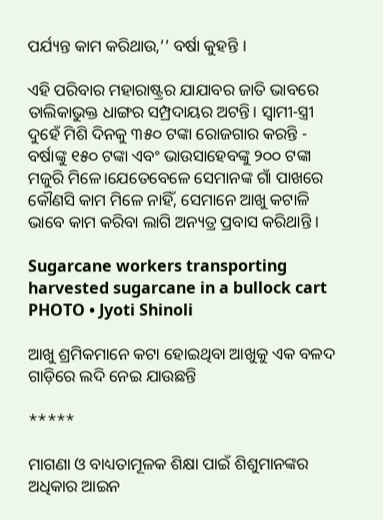ପର୍ଯ୍ୟନ୍ତ କାମ କରିଥାଉ,’’ ବର୍ଷା କୁହନ୍ତି ।

ଏହି ପରିବାର ମହାରାଷ୍ଟ୍ରର ଯାଯାବର ଜାତି ଭାବରେ ତାଲିକାଭୁକ୍ତ ଧାଙ୍ଗର ସମ୍ପ୍ରଦାୟର ଅଟନ୍ତି। ସ୍ୱାମୀ-ସ୍ତ୍ରୀ ଦୁହେଁ ମିଶି ଦିନକୁ ୩୫୦ ଟଙ୍କା ରୋଜଗାର କରନ୍ତି - ବର୍ଷାଙ୍କୁ ୧୫୦ ଟଙ୍କା ଏବଂ ଭାଉସାହେବଙ୍କୁ ୨୦୦ ଟଙ୍କା ମଜୁରି ମିଳେ।ଯେତେବେଳେ ସେମାନଙ୍କ ଗାଁ ପାଖରେ କୌଣସି କାମ ମିଳେ ନାହିଁ, ସେମାନେ ଆଖୁ କଟାଳି ଭାବେ କାମ କରିବା ଲାଗି ଅନ୍ୟତ୍ର ପ୍ରବାସ କରିଥାନ୍ତି ।

Sugarcane workers transporting harvested sugarcane in a bullock cart
PHOTO • Jyoti Shinoli

ଆଖୁ ଶ୍ରମିକମାନେ କଟା ହୋଇଥିବା ଆଖୁକୁ ଏକ ବଳଦ ଗାଡ଼ିରେ ଲଦି ନେଇ ଯାଉଛନ୍ତି

*****

ମାଗଣା ଓ ବାଧ୍ୟତାମୂଳକ ଶିକ୍ଷା ପାଇଁ ଶିଶୁମାନଙ୍କର ଅଧିକାର ଆଇନ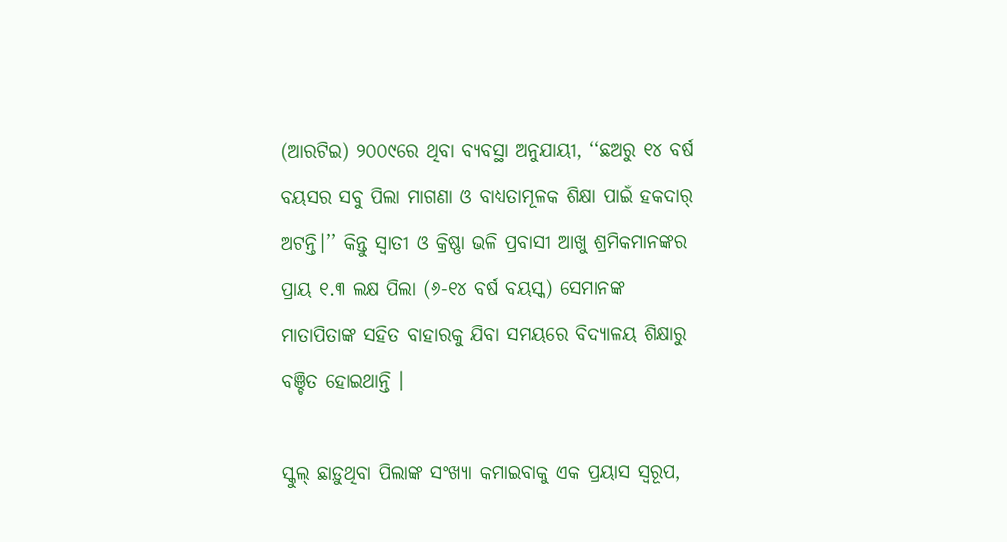(ଆରଟିଇ) ୨୦୦୯ରେ ଥିବା ବ୍ୟବସ୍ଥା ଅନୁଯାୟୀ, ‘‘ଛଅରୁ ୧୪ ବର୍ଷ ବୟସର ସବୁ ପିଲା ମାଗଣା ଓ ବାଧ୍ୟତାମୂଳକ ଶିକ୍ଷା ପାଇଁ ହକଦାର୍‌ ଅଟନ୍ତି।’’ କିନ୍ତୁ ସ୍ୱାତୀ ଓ କ୍ରିଷ୍ଣା ଭଳି ପ୍ରବାସୀ ଆଖୁ ଶ୍ରମିକମାନଙ୍କର ପ୍ରାୟ ୧.୩ ଲକ୍ଷ ପିଲା (୬-୧୪ ବର୍ଷ ବୟସ୍କ) ସେମାନଙ୍କ ମାତାପିତାଙ୍କ ସହିତ ବାହାରକୁ ଯିବା ସମୟରେ ବିଦ୍ୟାଳୟ ଶିକ୍ଷାରୁ ବଞ୍ଚିତ ହୋଇଥାନ୍ତି ।

ସ୍କୁଲ୍‌ ଛାଡ଼ୁଥିବା ପିଲାଙ୍କ ସଂଖ୍ୟା କମାଇବାକୁ ଏକ ପ୍ରୟାସ ସ୍ୱରୂପ,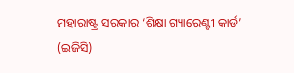ମହାରାଷ୍ଟ୍ର ସରକାର ‘ଶିକ୍ଷା ଗ୍ୟାରେଣ୍ଟୀ କାର୍ଡ’ (ଇଜିସି)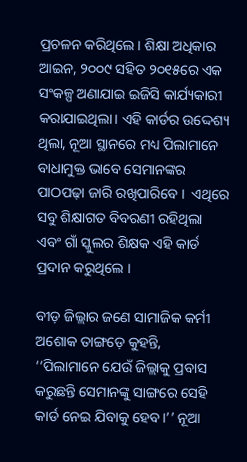ପ୍ରଚଳନ କରିଥିଲେ। ଶିକ୍ଷା ଅଧିକାର ଆଇନ, ୨୦୦୯ ସହିତ ୨୦୧୫ରେ ଏକ ସଂକଳ୍ପ ଅଣାଯାଇ ଇଜିସି କାର୍ଯ୍ୟକାରୀ କରାଯାଇଥିଲା। ଏହି କାର୍ଡର ଉଦ୍ଦେଶ୍ୟ ଥିଲା, ନୂଆ ସ୍ଥାନରେ ମଧ୍ୟ ପିଲାମାନେ ବାଧାମୁକ୍ତ ଭାବେ ସେମାନଙ୍କର ପାଠପଢ଼ା ଜାରି ରଖିପାରିବେ ।  ଏଥିରେ ସବୁ ଶିକ୍ଷାଗତ ବିବରଣୀ ରହିଥିଲା ଏବଂ ଗାଁ ସ୍କୁଲର ଶିକ୍ଷକ ଏହି କାର୍ଡ ପ୍ରଦାନ କରୁଥିଲେ ।

ବୀଡ଼ ଜିଲ୍ଲାର ଜଣେ ସାମାଜିକ କର୍ମୀ ଅଶୋକ ତାଙ୍ଗଡ଼େ କୁହନ୍ତି, ‘‘ପିଲାମାନେ ଯେଉଁ ଜିଲ୍ଲାକୁ ପ୍ରବାସ କରୁଛନ୍ତି ସେମାନଙ୍କୁ ସାଙ୍ଗରେ ସେହି କାର୍ଡ ନେଇ ଯିବାକୁ ହେବ।’’ ନୂଆ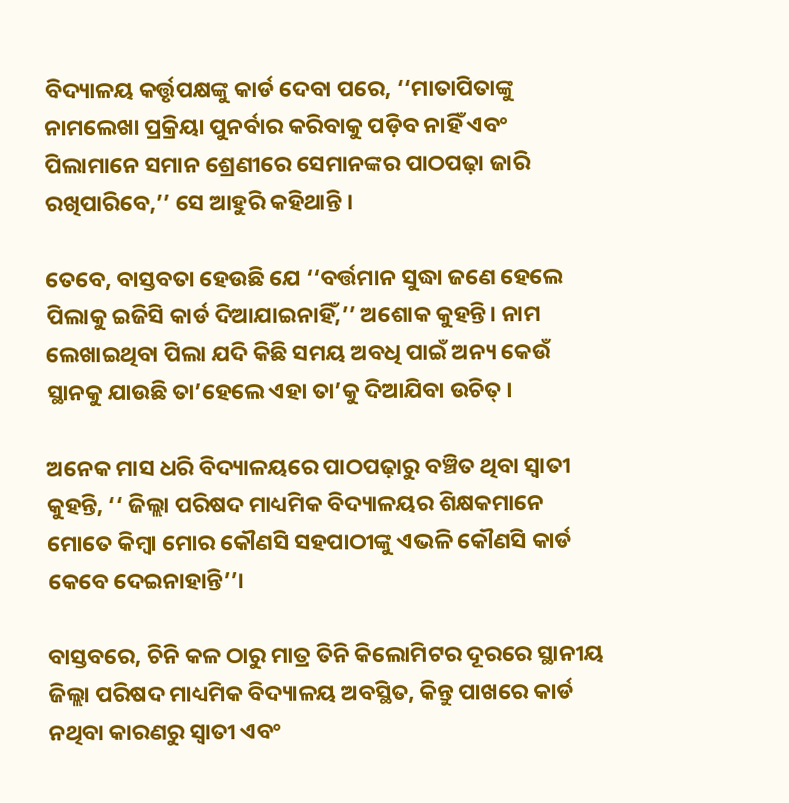ବିଦ୍ୟାଳୟ କର୍ତ୍ତୃପକ୍ଷଙ୍କୁ କାର୍ଡ ଦେବା ପରେ, ‘‘ମାତାପିତାଙ୍କୁ ନାମଲେଖା ପ୍ରକ୍ରିୟା ପୁନର୍ବାର କରିବାକୁ ପଡ଼ିବ ନାହିଁ ଏବଂ ପିଲାମାନେ ସମାନ ଶ୍ରେଣୀରେ ସେମାନଙ୍କର ପାଠପଢ଼ା ଜାରି ରଖିପାରିବେ,’’ ସେ ଆହୁରି କହିଥାନ୍ତି ।

ତେବେ, ବାସ୍ତବତା ହେଉଛି ଯେ ‘‘ବର୍ତ୍ତମାନ ସୁଦ୍ଧା ଜଣେ ହେଲେ ପିଲାକୁ ଇଜିସି କାର୍ଡ ଦିଆଯାଇନାହିଁ,’’ ଅଶୋକ କୁହନ୍ତି। ନାମ ଲେଖାଇଥିବା ପିଲା ଯଦି କିଛି ସମୟ ଅବଧି ପାଇଁ ଅନ୍ୟ କେଉଁ ସ୍ଥାନକୁ ଯାଉଛି ତା’ହେଲେ ଏହା ତା’କୁ ଦିଆଯିବା ଉଚିତ୍‌ ।

ଅନେକ ମାସ ଧରି ବିଦ୍ୟାଳୟରେ ପାଠପଢ଼ାରୁ ବଞ୍ଚିତ ଥିବା ସ୍ୱାତୀ କୁହନ୍ତି, ‘‘ ଜିଲ୍ଲା ପରିଷଦ ମାଧ୍ୟମିକ ବିଦ୍ୟାଳୟର ଶିକ୍ଷକମାନେ ମୋତେ କିମ୍ବା ମୋର କୌଣସି ସହପାଠୀଙ୍କୁ ଏଭଳି କୌଣସି କାର୍ଡ କେବେ ଦେଇନାହାନ୍ତି’’।

ବାସ୍ତବରେ, ଚିନି କଳ ଠାରୁ ମାତ୍ର ତିନି କିଲୋମିଟର ଦୂରରେ ସ୍ଥାନୀୟ ଜିଲ୍ଲା ପରିଷଦ ମାଧ୍ୟମିକ ବିଦ୍ୟାଳୟ ଅବସ୍ଥିତ, କିନ୍ତୁ ପାଖରେ କାର୍ଡ ନଥିବା କାରଣରୁ ସ୍ୱାତୀ ଏବଂ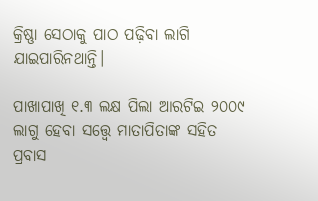କ୍ରିଷ୍ଣା ସେଠାକୁ ପାଠ ପଢ଼ିବା ଲାଗି ଯାଇପାରିନଥାନ୍ତି।

ପାଖାପାଖି ୧.୩ ଲକ୍ଷ ପିଲା ଆରଟିଇ ୨୦୦୯ ଲାଗୁ ହେବା ସତ୍ତ୍ୱେ ମାତାପିତାଙ୍କ ସହିତ ପ୍ରବାସ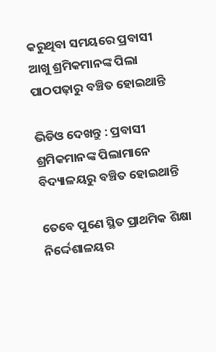କରୁଥିବା ସମୟରେ ପ୍ରବାସୀ ଆଖୁ ଶ୍ରମିକମାନଙ୍କ ପିଲା ପାଠପଢ଼ାରୁ ବଞ୍ଚିତ ହୋଇଥାନ୍ତି

ଭିଡିଓ ଦେଖନ୍ତୁ : ପ୍ରବାସୀ ଶ୍ରମିକମାନଙ୍କ ପିଲାମାନେ ବିଦ୍ୟାଳୟରୁ ବଞ୍ଚିତ ହୋଇଥାନ୍ତି

ତେବେ ପୁଣେ ସ୍ଥିତ ପ୍ରାଥମିକ ଶିକ୍ଷା ନିର୍ଦ୍ଦେଶାଳୟର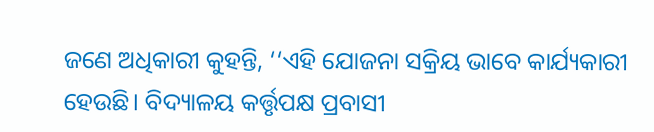ଜଣେ ଅଧିକାରୀ କୁହନ୍ତି, ‘‘ଏହି ଯୋଜନା ସକ୍ରିୟ ଭାବେ କାର୍ଯ୍ୟକାରୀ ହେଉଛି। ବିଦ୍ୟାଳୟ କର୍ତ୍ତୃପକ୍ଷ ପ୍ରବାସୀ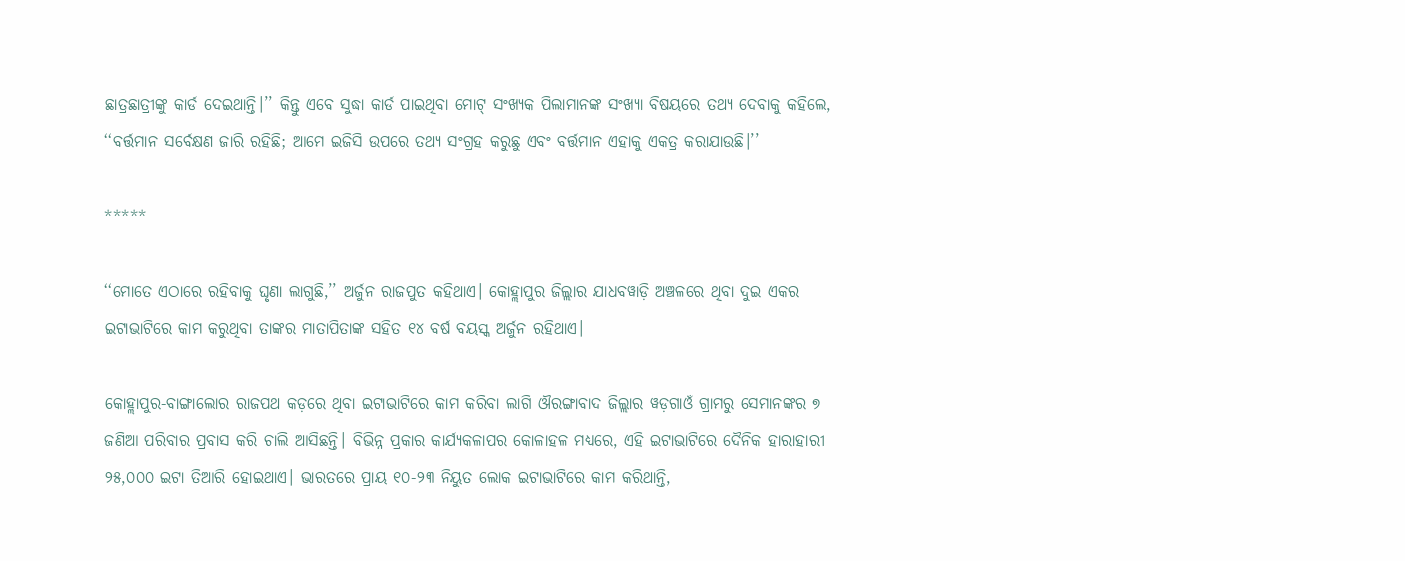ଛାତ୍ରଛାତ୍ରୀଙ୍କୁ କାର୍ଡ ଦେଇଥାନ୍ତି।’’ କିନ୍ତୁ ଏବେ ସୁଦ୍ଧା କାର୍ଡ ପାଇଥିବା ମୋଟ୍‌ ସଂଖ୍ୟକ ପିଲାମାନଙ୍କ ସଂଖ୍ୟା ବିଷୟରେ ତଥ୍ୟ ଦେବାକୁ କହିଲେ, ‘‘ବର୍ତ୍ତମାନ ସର୍ବେକ୍ଷଣ ଜାରି ରହିଛି; ଆମେ ଇଜିସି ଉପରେ ତଥ୍ୟ ସଂଗ୍ରହ କରୁଛୁ ଏବଂ ବର୍ତ୍ତମାନ ଏହାକୁ ଏକତ୍ର କରାଯାଉଛି।’’

*****

‘‘ମୋତେ ଏଠାରେ ରହିବାକୁ ଘୃଣା ଲାଗୁଛି,’’ ଅର୍ଜୁନ ରାଜପୁତ କହିଥାଏ। କୋହ୍ଲାପୁର ଜିଲ୍ଲାର ଯାଧବୱାଡ଼ି ଅଞ୍ଚଳରେ ଥିବା ଦୁଇ ଏକର ଇଟାଭାଟିରେ କାମ କରୁଥିବା ତାଙ୍କର ମାତାପିତାଙ୍କ ସହିତ ୧୪ ବର୍ଷ ବୟସ୍କ ଅର୍ଜୁନ ରହିଥାଏ।

କୋହ୍ଲାପୁର-ବାଙ୍ଗାଲୋର ରାଜପଥ କଡ଼ରେ ଥିବା ଇଟାଭାଟିରେ କାମ କରିବା ଲାଗି ଔରଙ୍ଗାବାଦ ଜିଲ୍ଲାର ୱଡ଼ଗାଓଁ ଗ୍ରାମରୁ ସେମାନଙ୍କର ୭ ଜଣିଆ ପରିବାର ପ୍ରବାସ କରି ଚାଲି ଆସିଛନ୍ତି। ବିଭିନ୍ନ ପ୍ରକାର କାର୍ଯ୍ୟକଳାପର କୋଳାହଳ ମଧ୍ୟରେ, ଏହି ଇଟାଭାଟିରେ ଦୈନିକ ହାରାହାରୀ ୨୫,୦୦୦ ଇଟା ତିଆରି ହୋଇଥାଏ। ଭାରତରେ ପ୍ରାୟ ୧୦-୨୩ ନିୟୁତ ଲୋକ ଇଟାଭାଟିରେ କାମ କରିଥାନ୍ତି,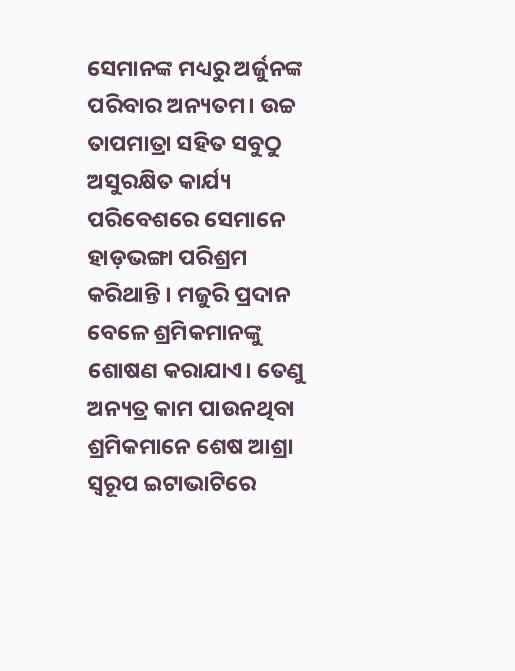ସେମାନଙ୍କ ମଧ୍ୟରୁ ଅର୍ଜୁନଙ୍କ ପରିବାର ଅନ୍ୟତମ। ଉଚ୍ଚ ତାପମାତ୍ରା ସହିତ ସବୁଠୁ ଅସୁରକ୍ଷିତ କାର୍ଯ୍ୟ ପରିବେଶରେ ସେମାନେ ହାଡ଼ଭଙ୍ଗା ପରିଶ୍ରମ କରିଥାନ୍ତି । ମଜୁରି ପ୍ରଦାନ ବେଳେ ଶ୍ରମିକମାନଙ୍କୁ ଶୋଷଣ କରାଯାଏ। ତେଣୁ ଅନ୍ୟତ୍ର କାମ ପାଉନଥିବା ଶ୍ରମିକମାନେ ଶେଷ ଆଶ୍ରା ସ୍ୱରୂପ ଇଟାଭାଟିରେ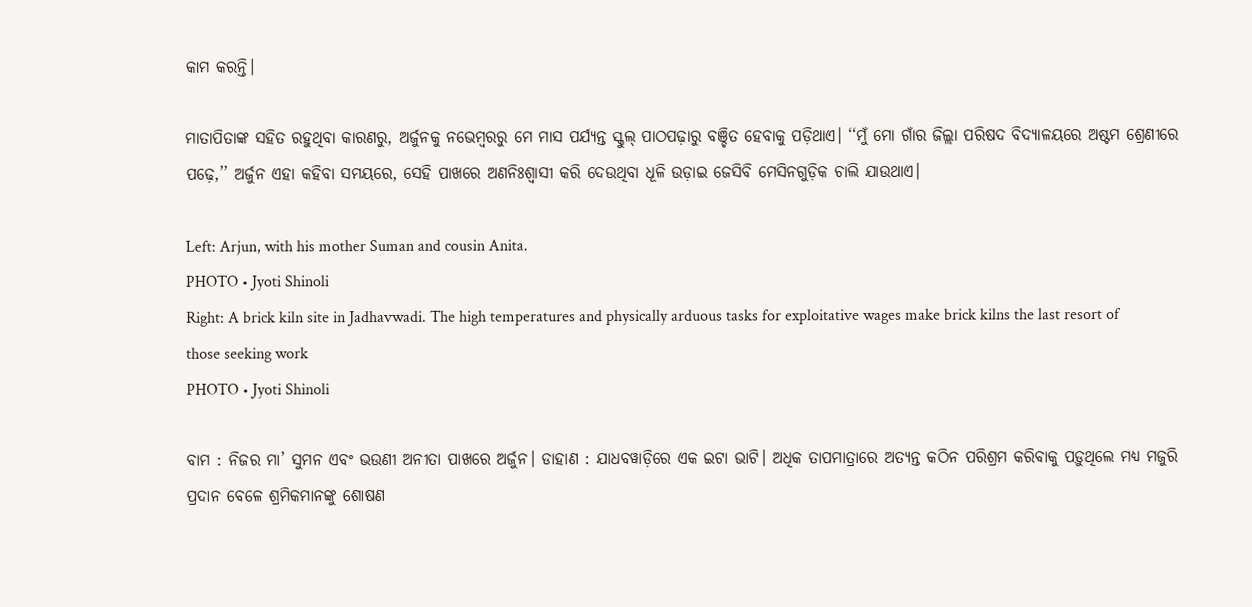କାମ କରନ୍ତି।

ମାତାପିତାଙ୍କ ସହିତ ରହୁଥିବା କାରଣରୁ, ଅର୍ଜୁନକୁ ନଭେମ୍ବରରୁ ମେ ମାସ ପର୍ଯ୍ୟନ୍ତ ସ୍କୁଲ୍‌ ପାଠପଢ଼ାରୁ ବଞ୍ଚିତ ହେବାକୁ ପଡ଼ିଥାଏ। ‘‘ମୁଁ ମୋ ଗାଁର ଜିଲ୍ଲା ପରିଷଦ ବିଦ୍ୟାଳୟରେ ଅଷ୍ଟମ ଶ୍ରେଣୀରେ ପଢ଼େ,’’ ଅର୍ଜୁନ ଏହା କହିବା ସମୟରେ, ସେହି ପାଖରେ ଅଣନିଃଶ୍ୱାସୀ କରି ଦେଉଥିବା ଧୂଳି ଉଡ଼ାଇ ଜେସିବି ମେସିନଗୁଡ଼ିକ ଚାଲି ଯାଉଥାଏ।

Left: Arjun, with his mother Suman and cousin Anita.
PHOTO • Jyoti Shinoli
Right: A brick kiln site in Jadhavwadi. The high temperatures and physically arduous tasks for exploitative wages make brick kilns the last resort of those seeking work
PHOTO • Jyoti Shinoli

ବାମ : ନିଜର ମା’ ସୁମନ ଏବଂ ଭଉଣୀ ଅନୀତା ପାଖରେ ଅର୍ଜୁନ। ଡାହାଣ : ଯାଧବୱାଡ଼ିରେ ଏକ ଇଟା ଭାଟି। ଅଧିକ ତାପମାତ୍ରାରେ ଅତ୍ୟନ୍ତ କଠିନ ପରିଶ୍ରମ କରିବାକୁ ପଡ଼ୁଥିଲେ ମଧ୍ୟ ମଜୁରି ପ୍ରଦାନ ବେଳେ ଶ୍ରମିକମାନଙ୍କୁ ଶୋଷଣ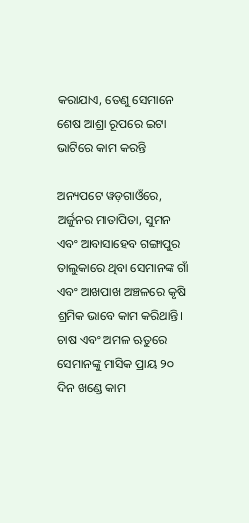କରାଯାଏ, ତେଣୁ ସେମାନେ ଶେଷ ଆଶ୍ରା ରୂପରେ ଇଟା ଭାଟିରେ କାମ କରନ୍ତି

ଅନ୍ୟପଟେ ୱଡ଼ଗାଓଁରେ, ଅର୍ଜୁନର ମାତାପିତା, ସୁମନ ଏବଂ ଆବାସାହେବ ଗଙ୍ଗାପୁର ତାଲୁକାରେ ଥିବା ସେମାନଙ୍କ ଗାଁ ଏବଂ ଆଖପାଖ ଅଞ୍ଚଳରେ କୃଷି ଶ୍ରମିକ ଭାବେ କାମ କରିଥାନ୍ତି। ଚାଷ ଏବଂ ଅମଳ ଋତୁରେ ସେମାନଙ୍କୁ ମାସିକ ପ୍ରାୟ ୨୦ ଦିନ ଖଣ୍ଡେ କାମ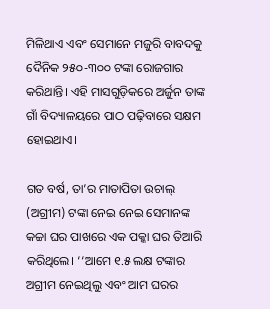ମିଳିଥାଏ ଏବଂ ସେମାନେ ମଜୁରି ବାବଦକୁ ଦୈନିକ ୨୫୦-୩୦୦ ଟଙ୍କା ରୋଜଗାର କରିଥାନ୍ତି। ଏହି ମାସଗୁଡ଼ିକରେ ଅର୍ଜୁନ ତାଙ୍କ ଗାଁ ବିଦ୍ୟାଳୟରେ ପାଠ ପଢ଼ିବାରେ ସକ୍ଷମ ହୋଇଥାଏ।

ଗତ ବର୍ଷ, ତା’ର ମାତାପିତା ଉଚାଲ୍‌ (ଅଗ୍ରୀମ) ଟଙ୍କା ନେଇ ନେଇ ସେମାନଙ୍କ କଚ୍ଚା ଘର ପାଖରେ ଏକ ପକ୍କା ଘର ତିଆରି କରିଥିଲେ। ‘‘ଆମେ ୧.୫ ଲକ୍ଷ ଟଙ୍କାର ଅଗ୍ରୀମ ନେଇଥିଲୁ ଏବଂ ଆମ ଘରର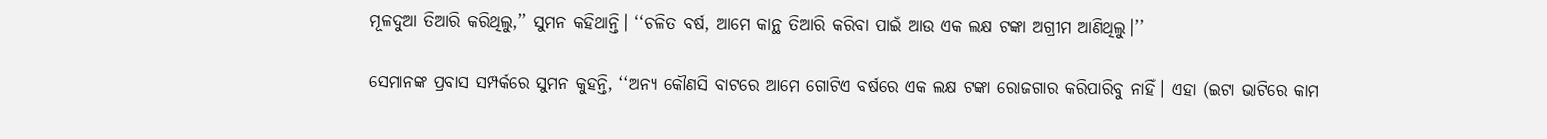ମୂଳଦୁଆ ତିଆରି କରିଥିଲୁ,’’ ସୁମନ କହିଥାନ୍ତି। ‘‘ଚଳିତ ବର୍ଷ, ଆମେ କାନ୍ଥ ତିଆରି କରିବା ପାଇଁ ଆଉ ଏକ ଲକ୍ଷ ଟଙ୍କା ଅଗ୍ରୀମ ଆଣିଥିଲୁ।’’

ସେମାନଙ୍କ ପ୍ରବାସ ସମ୍ପର୍କରେ ସୁମନ କୁହନ୍ତି, ‘‘ଅନ୍ୟ କୌଣସି ବାଟରେ ଆମେ ଗୋଟିଏ ବର୍ଷରେ ଏକ ଲକ୍ଷ ଟଙ୍କା ରୋଜଗାର କରିପାରିବୁ ନାହିଁ। ଏହା (ଇଟା ଭାଟିରେ କାମ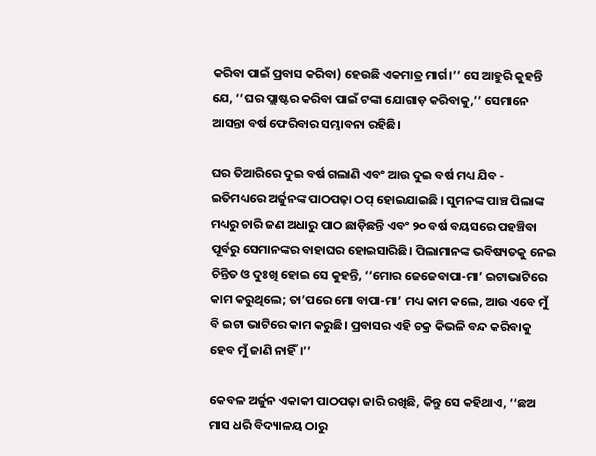କରିବା ପାଇଁ ପ୍ରବାସ କରିବା) ହେଉଛି ଏକମାତ୍ର ମାର୍ଗ।’’ ସେ ଆହୁରି କୁହନ୍ତି ଯେ, ‘‘ଘର ପ୍ଲାଷ୍ଟର କରିବା ପାଇଁ ଟଙ୍କା ଯୋଗାଡ଼ କରିବାକୁ,’’ ସେମାନେ ଆସନ୍ତା ବର୍ଷ ଫେରିବାର ସମ୍ଭାବନା ରହିଛି।

ଘର ତିଆରିରେ ଦୁଇ ବର୍ଷ ଗଲାଣି ଏବଂ ଆଉ ଦୁଇ ବର୍ଷ ମଧ୍ୟ ଯିବ - ଇତିମଧ୍ୟରେ ଅର୍ଜୁନଙ୍କ ପାଠପଢ଼ା ଠପ୍‌ ହୋଇଯାଇଛି । ସୁମନଙ୍କ ପାଞ୍ଚ ପିଲାଙ୍କ ମଧ୍ୟରୁ ଚାରି ଜଣ ଅଧାରୁ ପାଠ ଛାଡ଼ିଛନ୍ତି ଏବଂ ୨୦ ବର୍ଷ ବୟସରେ ପହଞ୍ଚିବା ପୂର୍ବରୁ ସେମାନଙ୍କର ବାହାଘର ହୋଇସାରିଛି। ପିଲାମାନଙ୍କ ଭବିଷ୍ୟତକୁ ନେଇ ଚିନ୍ତିତ ଓ ଦୁଃଖି ହୋଇ ସେ କୁହନ୍ତି, ‘‘ମୋର ଜେଜେବାପା-ମା’ ଇଟାଭାଟିରେ କାମ କରୁଥିଲେ; ତା’ପରେ ମୋ ବାପା-ମା’ ମଧ୍ୟ କାମ କଲେ, ଆଉ ଏବେ ମୁଁ ବି ଇଟା ଭାଟିରେ କାମ କରୁଛି। ପ୍ରବାସର ଏହି ଚକ୍ର କିଭଳି ବନ୍ଦ କରିବାକୁ ହେବ ମୁଁ ଜାଣି ନାହିଁ।’’

କେବଳ ଅର୍ଜୁନ ଏକାକୀ ପାଠପଢ଼ା ଜାରି ରଖିଛି, କିନ୍ତୁ ସେ କହିଥାଏ, ‘‘ଛଅ ମାସ ଧରି ବିଦ୍ୟାଳୟ ଠାରୁ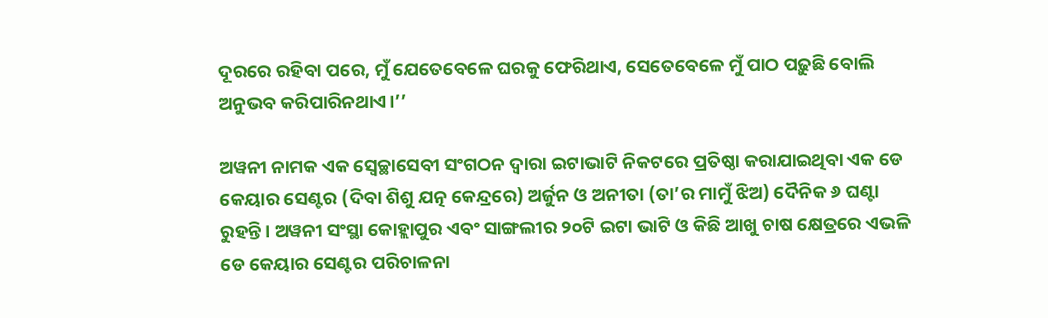ଦୂରରେ ରହିବା ପରେ, ମୁଁ ଯେତେବେଳେ ଘରକୁ ଫେରିଥାଏ, ସେତେବେଳେ ମୁଁ ପାଠ ପଢ଼ୁଛି ବୋଲି ଅନୁଭବ କରିପାରିନଥାଏ।’’

ଅୱନୀ ନାମକ ଏକ ସ୍ୱେଚ୍ଛାସେବୀ ସଂଗଠନ ଦ୍ୱାରା ଇଟାଭାଟି ନିକଟରେ ପ୍ରତିଷ୍ଠା କରାଯାଇଥିବା ଏକ ଡେ କେୟାର ସେଣ୍ଟର (ଦିବା ଶିଶୁ ଯତ୍ନ କେନ୍ଦ୍ରରେ) ଅର୍ଜୁନ ଓ ଅନୀତା (ତା’ର ମାମୁଁ ଝିଅ) ଦୈନିକ ୬ ଘଣ୍ଟା ରୁହନ୍ତି। ଅୱନୀ ସଂସ୍ଥା କୋହ୍ଲାପୁର ଏବଂ ସାଙ୍ଗଲୀର ୨୦ଟି ଇଟା ଭାଟି ଓ କିଛି ଆଖୁ ଚାଷ କ୍ଷେତ୍ରରେ ଏଭଳି ଡେ କେୟାର ସେଣ୍ଟର ପରିଚାଳନା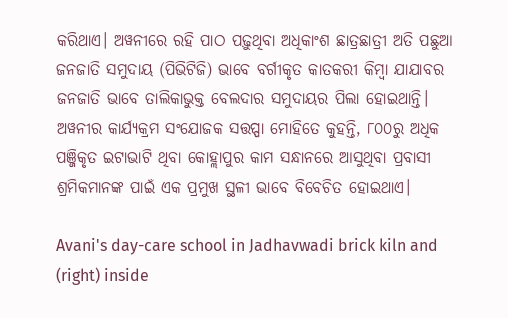କରିଥାଏ। ଅୱନୀରେ ରହି ପାଠ ପଢ଼ୁଥିବା ଅଧିକାଂଶ ଛାତ୍ରଛାତ୍ରୀ ଅତି ପଛୁଆ ଜନଜାତି ସମୁଦାୟ (ପିଭିଟିଜି) ଭାବେ ବର୍ଗୀକୃତ କାତକରୀ କିମ୍ବା ଯାଯାବର ଜନଜାତି ଭାବେ ତାଲିକାଭୁକ୍ତ ବେଲଦାର ସମୁଦାୟର ପିଲା ହୋଇଥାନ୍ତି। ଅୱନୀର କାର୍ଯ୍ୟକ୍ରମ ସଂଯୋଜକ ସତ୍ତପ୍ପା ମୋହିତେ କୁହନ୍ତି, ୮୦୦ରୁ ଅଧିକ ପଞ୍ଜିକୃତ ଇଟାଭାଟି ଥିବା କୋହ୍ଲାପୁର କାମ ସନ୍ଧାନରେ ଆସୁଥିବା ପ୍ରବାସୀ ଶ୍ରମିକମାନଙ୍କ ପାଇଁ ଏକ ପ୍ରମୁଖ ସ୍ଥଳୀ ଭାବେ ବିବେଚିତ ହୋଇଥାଏ।

Avani's day-care school in Jadhavwadi brick kiln and (right) inside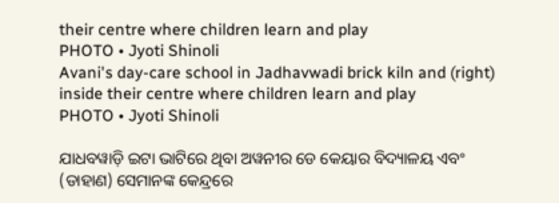their centre where children learn and play
PHOTO • Jyoti Shinoli
Avani's day-care school in Jadhavwadi brick kiln and (right) inside their centre where children learn and play
PHOTO • Jyoti Shinoli

ଯାଧବୱାଡ଼ି ଇଟା ଭାଟିରେ ଥିବା ଅୱନୀର ଡେ କେୟାର ବିଦ୍ୟାଳୟ ଏବଂ (ଡାହାଣ) ସେମାନଙ୍କ କେନ୍ଦ୍ରରେ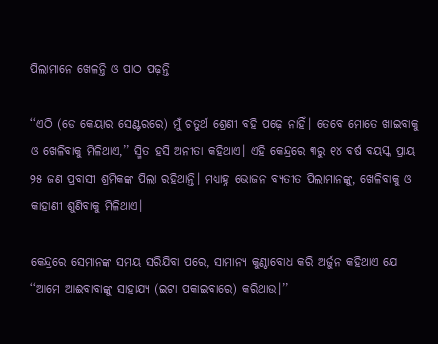ପିଲାମାନେ ଖେଳନ୍ତି ଓ ପାଠ ପଢ଼ନ୍ତି

‘‘ଏଠି (ଡେ କେୟାର ସେଣ୍ଟରରେ) ମୁଁ ଚତୁର୍ଥ ଶ୍ରେଣୀ ବହି ପଢ଼େ ନାହିଁ। ତେବେ ମୋତେ ଖାଇବାକୁ ଓ ଖେଳିବାକୁ ମିଳିଥାଏ,’’ ସ୍ମିତ ହସି ଅନୀତା କହିଥାଏ। ଏହି କେନ୍ଦ୍ରରେ ୩ରୁ ୧୪ ବର୍ଷ ବୟସ୍କ ପ୍ରାୟ ୨୫ ଜଣ ପ୍ରବାସୀ ଶ୍ରମିକଙ୍କ ପିଲା ରହିଥାନ୍ତି। ମଧ୍ୟାହ୍ନ ଭୋଜନ ବ୍ୟତୀତ ପିଲାମାନଙ୍କୁ, ଖେଳିବାକୁ ଓ କାହାଣୀ ଶୁଣିବାକୁ ମିଳିଥାଏ।

କେନ୍ଦ୍ରରେ ସେମାନଙ୍କ ସମୟ ସରିଯିବା ପରେ, ସାମାନ୍ୟ କୁଣ୍ଠାବୋଧ କରି ଅର୍ଜୁନ କହିଥାଏ ଯେ ‘‘ଆମେ ଆଈବାବାଙ୍କୁ ସାହାଯ୍ୟ (ଇଟା ପକାଇବାରେ) କରିଥାଉ।’’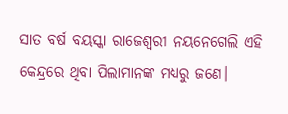ସାତ ବର୍ଷ ବୟସ୍କା ରାଜେଶ୍ୱରୀ ନୟନେଗେଲି ଏହି କେନ୍ଦ୍ରରେ ଥିବା ପିଲାମାନଙ୍କ ମଧ୍ୟରୁ ଜଣେ।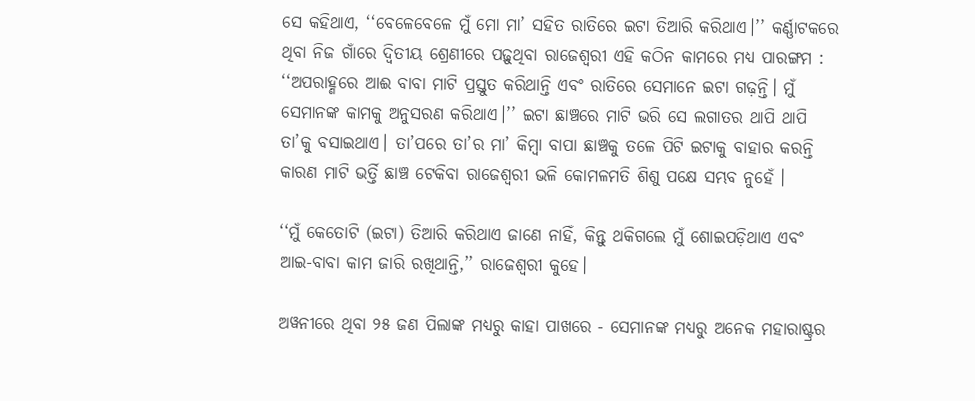ସେ କହିଥାଏ, ‘‘ବେଳେବେଳେ ମୁଁ ମୋ ମା’ ସହିତ ରାତିରେ ଇଟା ତିଆରି କରିଥାଏ।’’ କର୍ଣ୍ଣାଟକରେ ଥିବା ନିଜ ଗାଁରେ ଦ୍ୱିତୀୟ ଶ୍ରେଣୀରେ ପଢ଼ୁଥିବା ରାଜେଶ୍ୱରୀ ଏହି କଠିନ କାମରେ ମଧ୍ୟ ପାରଙ୍ଗମ : ‘‘ଅପରାହ୍ଣରେ ଆଈ ବାବା ମାଟି ପ୍ରସ୍ତୁତ କରିଥାନ୍ତି ଏବଂ ରାତିରେ ସେମାନେ ଇଟା ଗଢ଼ନ୍ତି। ମୁଁ ସେମାନଙ୍କ କାମକୁ ଅନୁସରଣ କରିଥାଏ।’’ ଇଟା ଛାଞ୍ଚରେ ମାଟି ଭରି ସେ ଲଗାତର ଥାପି ଥାପି ତା’କୁ ବସାଇଥାଏ। ତା’ପରେ ତା’ର ମା’ କିମ୍ବା ବାପା ଛାଞ୍ଚକୁ ତଳେ ପିଟି ଇଟାକୁ ବାହାର କରନ୍ତି କାରଣ ମାଟି ଭର୍ତ୍ତି ଛାଞ୍ଚ ଟେକିବା ରାଜେଶ୍ୱରୀ ଭଳି କୋମଳମତି ଶିଶୁ ପକ୍ଷେ ସମ୍ଭବ ନୁହେଁ ।

‘‘ମୁଁ କେତୋଟି (ଇଟା) ତିଆରି କରିଥାଏ ଜାଣେ ନାହିଁ, କିନ୍ତୁ ଥକିଗଲେ ମୁଁ ଶୋଇପଡ଼ିଥାଏ ଏବଂ ଆଇ-ବାବା କାମ ଜାରି ରଖିଥାନ୍ତି,’’ ରାଜେଶ୍ୱରୀ କୁହେ।

ଅୱନୀରେ ଥିବା ୨୫ ଜଣ ପିଲାଙ୍କ ମଧ୍ୟରୁ କାହା ପାଖରେ - ସେମାନଙ୍କ ମଧ୍ୟରୁ ଅନେକ ମହାରାଷ୍ଟ୍ରର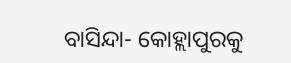ବାସିନ୍ଦା- କୋହ୍ଲାପୁରକୁ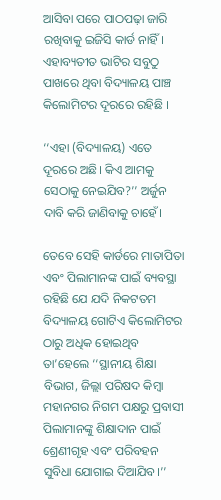ଆସିବା ପରେ ପାଠପଢ଼ା ଜାରି ରଖିବାକୁ ଇଜିସି କାର୍ଡ ନାହିଁ। ଏହାବ୍ୟତୀତ ଭାଟିର ସବୁଠୁ ପାଖରେ ଥିବା ବିଦ୍ୟାଳୟ ପାଞ୍ଚ କିଲୋମିଟର ଦୂରରେ ରହିଛି ।

‘‘ଏହା (ବିଦ୍ୟାଳୟ) ଏତେ ଦୂରରେ ଅଛି। କିଏ ଆମକୁ ସେଠାକୁ ନେଇଯିବ?’’ ଅର୍ଜୁନ ଦାବି କରି ଜାଣିବାକୁ ଚାହେଁ।

ତେବେ ସେହି କାର୍ଡରେ ମାତାପିତା ଏବଂ ପିଲାମାନଙ୍କ ପାଇଁ ବ୍ୟବସ୍ଥା ରହିଛି ଯେ ଯଦି ନିକଟତମ ବିଦ୍ୟାଳୟ ଗୋଟିଏ କିଲୋମିଟର ଠାରୁ ଅଧିକ ହୋଇଥିବ ତା’ହେଲେ ‘‘ସ୍ଥାନୀୟ ଶିକ୍ଷା ବିଭାଗ, ଜିଲ୍ଲା ପରିଷଦ କିମ୍ବା ମହାନଗର ନିଗମ ପକ୍ଷରୁ ପ୍ରବାସୀ ପିଲାମାନଙ୍କୁ ଶିକ୍ଷାଦାନ ପାଇଁ ଶ୍ରେଣୀଗୃହ ଏବଂ ପରିବହନ ସୁବିଧା ଯୋଗାଇ ଦିଆଯିବ।’’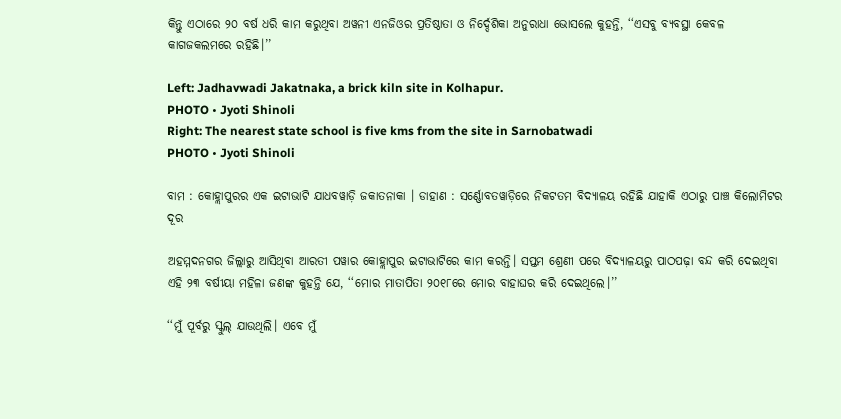କିନ୍ତୁ ଏଠାରେ ୨୦ ବର୍ଷ ଧରି କାମ କରୁଥିବା ଅୱନୀ ଏନଜିଓର ପ୍ରତିଷ୍ଠାତା ଓ ନିର୍ଦ୍ଦେଶିକା ଅନୁରାଧା ଭୋସଲେ କୁହନ୍ତି, ‘‘ଏସବୁ ବ୍ୟବସ୍ଥା କେବଳ କାଗଜକଲମରେ ରହିଛି।’’

Left: Jadhavwadi Jakatnaka, a brick kiln site in Kolhapur.
PHOTO • Jyoti Shinoli
Right: The nearest state school is five kms from the site in Sarnobatwadi
PHOTO • Jyoti Shinoli

ବାମ : କୋହ୍ଲାପୁରର ଏକ ଇଟାଭାଟି ଯାଧବୱାଡ଼ି ଜକାତନାକା । ଡାହାଣ : ସର୍ଣ୍ଣୋବତୱାଡ଼ିରେ ନିକଟତମ ବିଦ୍ୟାଳୟ ରହିଛି ଯାହାକି ଏଠାରୁ ପାଞ୍ଚ କିଲୋମିଟର ଦୂର

ଅହମ୍ମଦନଗର ଜିଲ୍ଲାରୁ ଆସିଥିବା ଆରତୀ ପୱାର କୋହ୍ଲାପୁର ଇଟାଭାଟିରେ କାମ କରନ୍ତି। ସପ୍ତମ ଶ୍ରେଣୀ ପରେ ବିଦ୍ୟାଳୟରୁ ପାଠପଢ଼ା ବନ୍ଦ କରି ଦେଇଥିବା ଏହି ୨୩ ବର୍ଷୀୟା ମହିଳା ଜଣଙ୍କ କୁହନ୍ତି ଯେ, ‘‘ମୋର ମାତାପିତା ୨୦୧୮ରେ ମୋର ବାହାଘର କରି ଦେଇଥିଲେ।’’

‘‘ମୁଁ ପୂର୍ବରୁ ସ୍କୁଲ୍‌ ଯାଉଥିଲି। ଏବେ ମୁଁ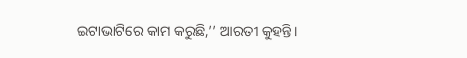ଇଟାଭାଟିରେ କାମ କରୁଛି,’’ ଆରତୀ କୁହନ୍ତି।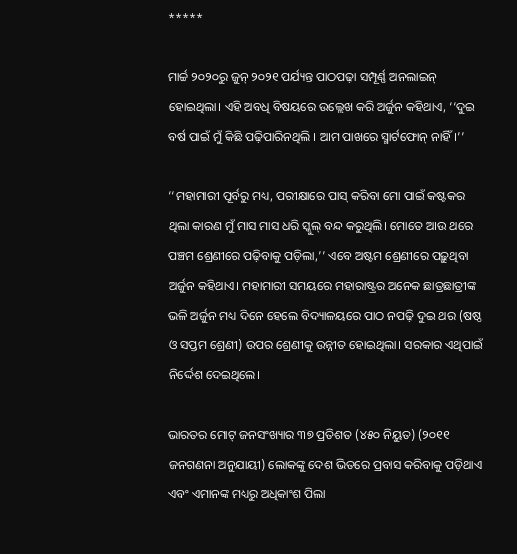*****

ମାର୍ଚ୍ଚ ୨୦୨୦ରୁ ଜୁନ୍‌ ୨୦୨୧ ପର୍ଯ୍ୟନ୍ତ ପାଠପଢ଼ା ସମ୍ପୂର୍ଣ୍ଣ ଅନଲାଇନ୍‌ ହୋଇଥିଲା। ଏହି ଅବଧି ବିଷୟରେ ଉଲ୍ଲେଖ କରି ଅର୍ଜୁନ କହିଥାଏ, ‘‘ଦୁଇ ବର୍ଷ ପାଇଁ ମୁଁ କିଛି ପଢ଼ିପାରିନଥିଲି । ଆମ ପାଖରେ ସ୍ମାର୍ଟଫୋନ୍‌ ନାହିଁ।’’

‘‘ମହାମାରୀ ପୂର୍ବରୁ ମଧ୍ୟ, ପରୀକ୍ଷାରେ ପାସ୍‌ କରିବା ମୋ ପାଇଁ କଷ୍ଟକର ଥିଲା କାରଣ ମୁଁ ମାସ ମାସ ଧରି ସ୍କୁଲ୍‌ ବନ୍ଦ କରୁଥିଲି। ମୋତେ ଆଉ ଥରେ ପଞ୍ଚମ ଶ୍ରେଣୀରେ ପଢ଼ିବାକୁ ପଡ଼ିଲା,’’ ଏବେ ଅଷ୍ଟମ ଶ୍ରେଣୀରେ ପଢ଼ୁଥିବା ଅର୍ଜୁନ କହିଥାଏ। ମହାମାରୀ ସମୟରେ ମହାରାଷ୍ଟ୍ରର ଅନେକ ଛାତ୍ରଛାତ୍ରୀଙ୍କ ଭଳି ଅର୍ଜୁନ ମଧ୍ୟ ଦିନେ ହେଲେ ବିଦ୍ୟାଳୟରେ ପାଠ ନପଢ଼ି ଦୁଇ ଥର (ଷଷ୍ଠ ଓ ସପ୍ତମ ଶ୍ରେଣୀ) ଉପର ଶ୍ରେଣୀକୁ ଉନ୍ନୀତ ହୋଇଥିଲା। ସରକାର ଏଥିପାଇଁ ନିର୍ଦ୍ଦେଶ ଦେଇଥିଲେ।

ଭାରତର ମୋଟ୍‌ ଜନସଂଖ୍ୟାର ୩୭ ପ୍ରତିଶତ (୪୫୦ ନିୟୁତ) (୨୦୧୧ ଜନଗଣନା ଅନୁଯାୟୀ) ଲୋକଙ୍କୁ ଦେଶ ଭିତରେ ପ୍ରବାସ କରିବାକୁ ପଡ଼ିଥାଏ ଏବଂ ଏମାନଙ୍କ ମଧ୍ୟରୁ ଅଧିକାଂଶ ପିଲା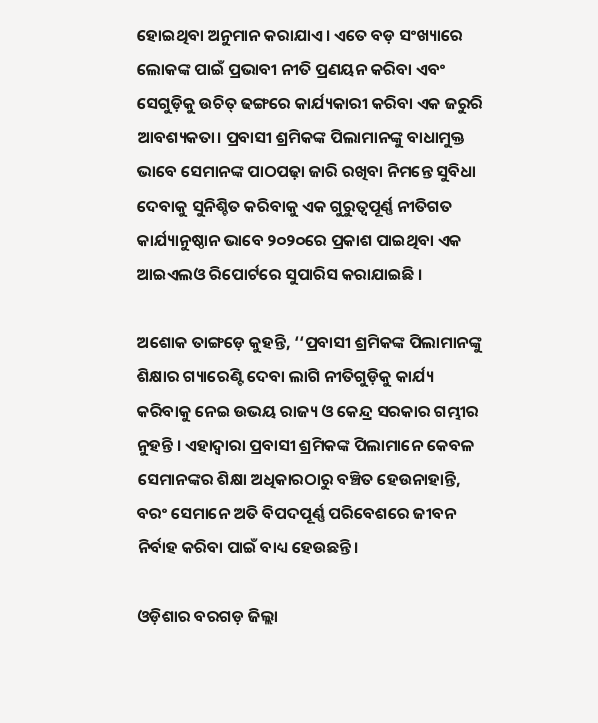ହୋଇଥିବା ଅନୁମାନ କରାଯାଏ। ଏତେ ବଡ଼ ସଂଖ୍ୟାରେ ଲୋକଙ୍କ ପାଇଁ ପ୍ରଭାବୀ ନୀତି ପ୍ରଣୟନ କରିବା ଏବଂ ସେଗୁଡ଼ିକୁ ଉଚିତ୍‌ ଢଙ୍ଗରେ କାର୍ଯ୍ୟକାରୀ କରିବା ଏକ ଜରୁରି ଆବଶ୍ୟକତା। ପ୍ରବାସୀ ଶ୍ରମିକଙ୍କ ପିଲାମାନଙ୍କୁ ବାଧାମୁକ୍ତ ଭାବେ ସେମାନଙ୍କ ପାଠପଢ଼ା ଜାରି ରଖିବା ନିମନ୍ତେ ସୁବିଧା ଦେବାକୁ ସୁନିଶ୍ଚିତ କରିବାକୁ ଏକ ଗୁରୁତ୍ୱପୂର୍ଣ୍ଣ ନୀତିଗତ କାର୍ଯ୍ୟାନୁଷ୍ଠାନ ଭାବେ ୨୦୨୦ରେ ପ୍ରକାଶ ପାଇଥିବା ଏକ ଆଇଏଲଓ ରିପୋର୍ଟରେ ସୁପାରିସ କରାଯାଇଛି ।

ଅଶୋକ ତାଙ୍ଗଡ଼େ କୁହନ୍ତି, ‘‘ପ୍ରବାସୀ ଶ୍ରମିକଙ୍କ ପିଲାମାନଙ୍କୁ ଶିକ୍ଷାର ଗ୍ୟାରେଣ୍ଟି ଦେବା ଲାଗି ନୀତିଗୁଡ଼ିକୁ କାର୍ଯ୍ୟ କରିବାକୁ ନେଇ ଉଭୟ ରାଜ୍ୟ ଓ କେନ୍ଦ୍ର ସରକାର ଗମ୍ଭୀର ନୁହନ୍ତି । ଏହାଦ୍ୱାରା ପ୍ରବାସୀ ଶ୍ରମିକଙ୍କ ପିଲାମାନେ କେବଳ ସେମାନଙ୍କର ଶିକ୍ଷା ଅଧିକାରଠାରୁ ବଞ୍ଚିତ ହେଉନାହାନ୍ତି, ବରଂ ସେମାନେ ଅତି ବିପଦପୂର୍ଣ୍ଣ ପରିବେଶରେ ଜୀବନ ନିର୍ବାହ କରିବା ପାଇଁ ବାଧ୍ୟ ହେଉଛନ୍ତି।

ଓଡ଼ିଶାର ବରଗଡ଼ ଜିଲ୍ଲା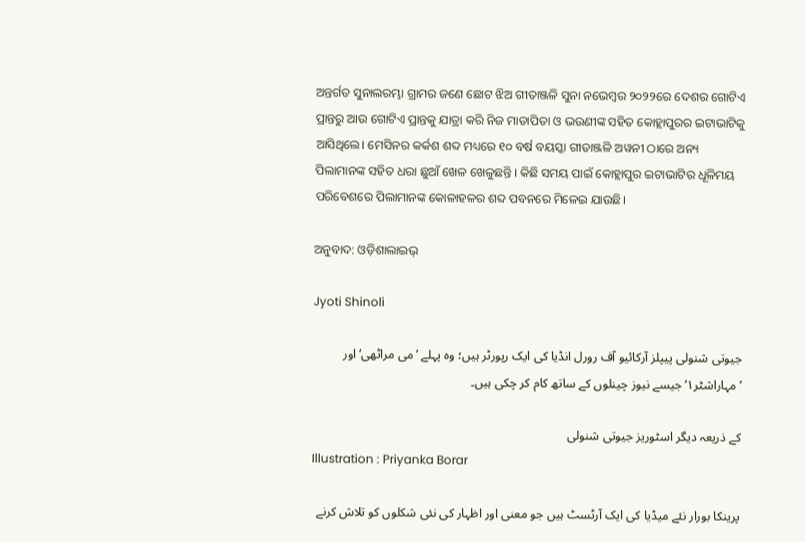ଅନ୍ତର୍ଗତ ସୁନାଲରମ୍ଭା ଗ୍ରାମର ଜଣେ ଛୋଟ ଝିଅ ଗୀତାଞ୍ଜଳି ସୁନା ନଭେମ୍ବର ୨୦୨୨ରେ ଦେଶର ଗୋଟିଏ ପ୍ରାନ୍ତରୁ ଆଉ ଗୋଟିଏ ପ୍ରାନ୍ତକୁ ଯାତ୍ରା କରି ନିଜ ମାତାପିତା ଓ ଭଉଣୀଙ୍କ ସହିତ କୋହ୍ଲାପୁରର ଇଟାଭାଟିକୁ ଆସିଥିଲେ। ମେସିନର କର୍କଶ ଶବ୍ଦ ମଧ୍ୟରେ ୧୦ ବର୍ଷ ବୟସ୍କା ଗୀତାଞ୍ଜଳି ଅୱନୀ ଠାରେ ଅନ୍ୟ ପିଲାମାନଙ୍କ ସହିତ ଧରା ଛୁଆଁ ଖେଳ ଖେଳୁଛନ୍ତି । କିଛି ସମୟ ପାଇଁ କୋହ୍ଲାପୁର ଇଟାଭାଟିର ଧୂଳିମୟ ପରିବେଶରେ ପିଲାମାନଙ୍କ କୋଳାହଳର ଶବ୍ଦ ପବନରେ ମିଳେଇ ଯାଉଛି।

ଅନୁବାଦ: ଓଡ଼ିଶାଲାଇଭ୍‍

Jyoti Shinoli

جیوتی شنولی پیپلز آرکائیو آف رورل انڈیا کی ایک رپورٹر ہیں؛ وہ پہلے ’می مراٹھی‘ اور ’مہاراشٹر۱‘ جیسے نیوز چینلوں کے ساتھ کام کر چکی ہیں۔

کے ذریعہ دیگر اسٹوریز جیوتی شنولی
Illustration : Priyanka Borar

پرینکا بورار نئے میڈیا کی ایک آرٹسٹ ہیں جو معنی اور اظہار کی نئی شکلوں کو تلاش کرنے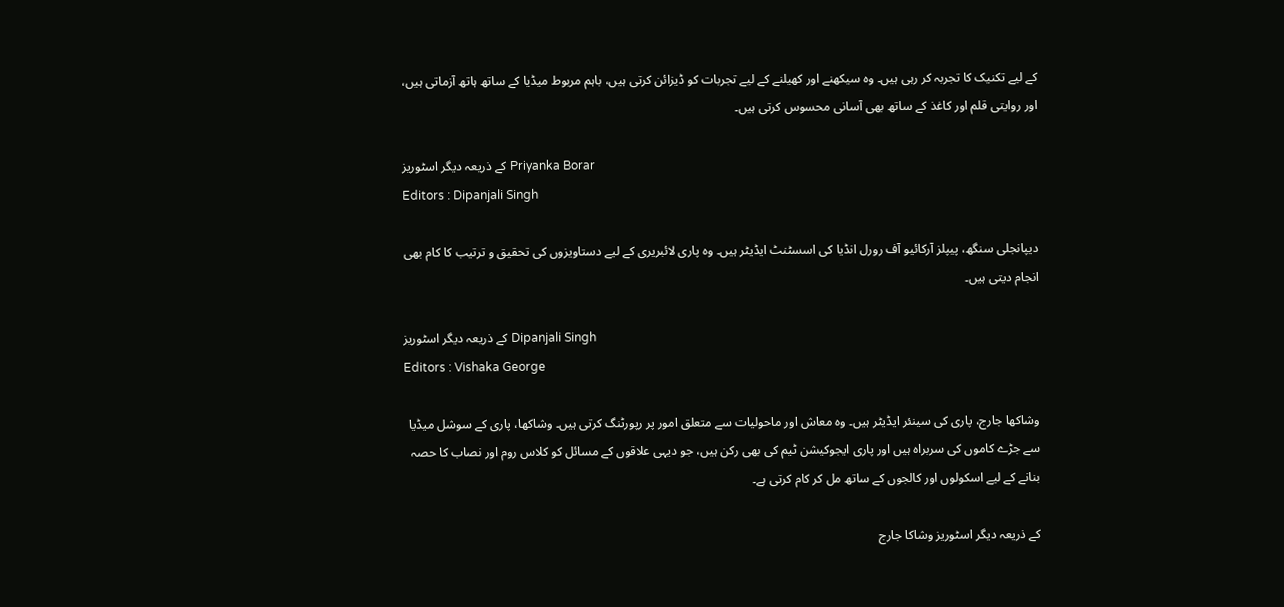کے لیے تکنیک کا تجربہ کر رہی ہیں۔ وہ سیکھنے اور کھیلنے کے لیے تجربات کو ڈیزائن کرتی ہیں، باہم مربوط میڈیا کے ساتھ ہاتھ آزماتی ہیں، اور روایتی قلم اور کاغذ کے ساتھ بھی آسانی محسوس کرتی ہیں۔

کے ذریعہ دیگر اسٹوریز Priyanka Borar
Editors : Dipanjali Singh

دیپانجلی سنگھ، پیپلز آرکائیو آف رورل انڈیا کی اسسٹنٹ ایڈیٹر ہیں۔ وہ پاری لائبریری کے لیے دستاویزوں کی تحقیق و ترتیب کا کام بھی انجام دیتی ہیں۔

کے ذریعہ دیگر اسٹوریز Dipanjali Singh
Editors : Vishaka George

وشاکھا جارج، پاری کی سینئر ایڈیٹر ہیں۔ وہ معاش اور ماحولیات سے متعلق امور پر رپورٹنگ کرتی ہیں۔ وشاکھا، پاری کے سوشل میڈیا سے جڑے کاموں کی سربراہ ہیں اور پاری ایجوکیشن ٹیم کی بھی رکن ہیں، جو دیہی علاقوں کے مسائل کو کلاس روم اور نصاب کا حصہ بنانے کے لیے اسکولوں اور کالجوں کے ساتھ مل کر کام کرتی ہے۔

کے ذریعہ دیگر اسٹوریز وشاکا جارج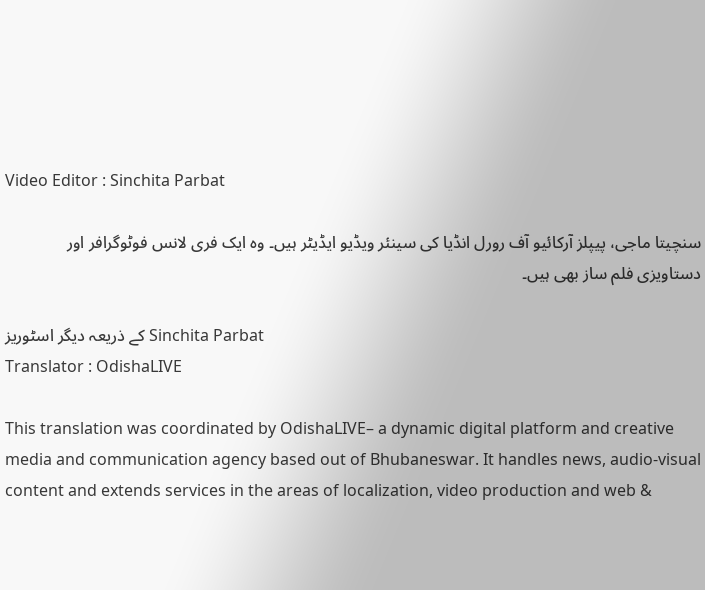Video Editor : Sinchita Parbat

سنچیتا ماجی، پیپلز آرکائیو آف رورل انڈیا کی سینئر ویڈیو ایڈیٹر ہیں۔ وہ ایک فری لانس فوٹوگرافر اور دستاویزی فلم ساز بھی ہیں۔

کے ذریعہ دیگر اسٹوریز Sinchita Parbat
Translator : OdishaLIVE

This translation was coordinated by OdishaLIVE– a dynamic digital platform and creative media and communication agency based out of Bhubaneswar. It handles news, audio-visual content and extends services in the areas of localization, video production and web &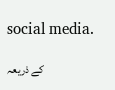social media.

کے ذریعہ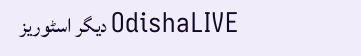دیگر اسٹوریز OdishaLIVE